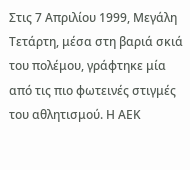Στις 7 Απριλίου 1999, Μεγάλη Τετάρτη, μέσα στη βαριά σκιά του πολέμου, γράφτηκε μία από τις πιο φωτεινές στιγμές του αθλητισμού. Η ΑΕΚ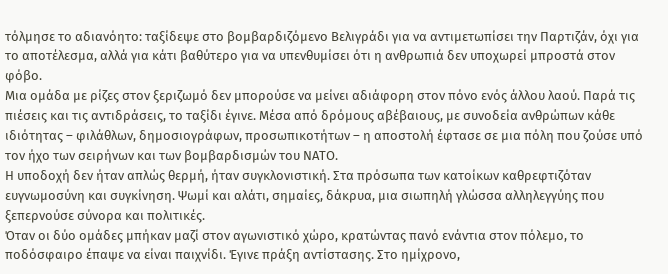τόλμησε το αδιανόητο: ταξίδεψε στο βομβαρδιζόμενο Βελιγράδι για να αντιμετωπίσει την Παρτιζάν, όχι για το αποτέλεσμα, αλλά για κάτι βαθύτερο για να υπενθυμίσει ότι η ανθρωπιά δεν υποχωρεί μπροστά στον φόβο.
Μια ομάδα με ρίζες στον ξεριζωμό δεν μπορούσε να μείνει αδιάφορη στον πόνο ενός άλλου λαού. Παρά τις πιέσεις και τις αντιδράσεις, το ταξίδι έγινε. Μέσα από δρόμους αβέβαιους, με συνοδεία ανθρώπων κάθε ιδιότητας – φιλάθλων, δημοσιογράφων, προσωπικοτήτων – η αποστολή έφτασε σε μια πόλη που ζούσε υπό τον ήχο των σειρήνων και των βομβαρδισμών του ΝΑΤΟ.
Η υποδοχή δεν ήταν απλώς θερμή, ήταν συγκλονιστική. Στα πρόσωπα των κατοίκων καθρεφτιζόταν ευγνωμοσύνη και συγκίνηση. Ψωμί και αλάτι, σημαίες, δάκρυα, μια σιωπηλή γλώσσα αλληλεγγύης που ξεπερνούσε σύνορα και πολιτικές.
Όταν οι δύο ομάδες μπήκαν μαζί στον αγωνιστικό χώρο, κρατώντας πανό ενάντια στον πόλεμο, το ποδόσφαιρο έπαψε να είναι παιχνίδι. Έγινε πράξη αντίστασης. Στο ημίχρονο,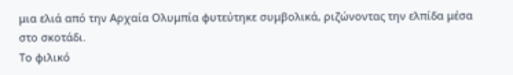μια ελιά από την Αρχαία Ολυμπία φυτεύτηκε συμβολικά, ριζώνοντας την ελπίδα μέσα στο σκοτάδι.
Το φιλικό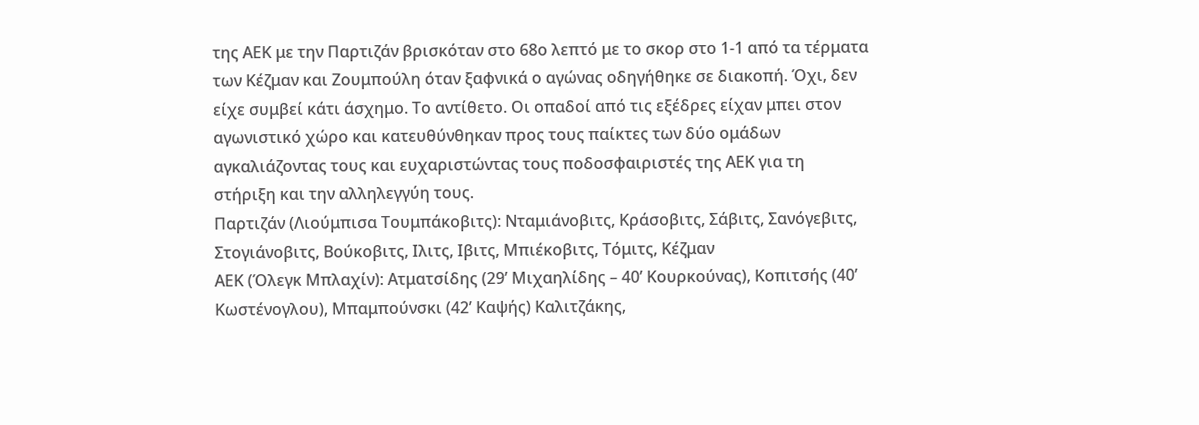της ΑΕΚ με την Παρτιζάν βρισκόταν στο 68ο λεπτό με το σκορ στο 1-1 από τα τέρματα των Κέζμαν και Ζουμπούλη όταν ξαφνικά ο αγώνας οδηγήθηκε σε διακοπή. Όχι, δεν είχε συμβεί κάτι άσχημο. Το αντίθετο. Οι οπαδοί από τις εξέδρες είχαν μπει στον αγωνιστικό χώρο και κατευθύνθηκαν προς τους παίκτες των δύο ομάδων αγκαλιάζοντας τους και ευχαριστώντας τους ποδοσφαιριστές της ΑΕΚ για τη στήριξη και την αλληλεγγύη τους.
Παρτιζάν (Λιούμπισα Τουμπάκοβιτς): Νταμιάνοβιτς, Κράσοβιτς, Σάβιτς, Σανόγεβιτς, Στογιάνοβιτς, Βούκοβιτς, Ιλιτς, Ιβιτς, Μπιέκοβιτς, Τόμιτς, Κέζμαν
ΑΕΚ (Όλεγκ Μπλαχίν): Ατματσίδης (29’ Μιχαηλίδης – 40’ Κουρκούνας), Κοπιτσής (40’ Κωστένογλου), Μπαμπούνσκι (42’ Καψής) Καλιτζάκης,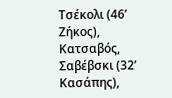Τσέκολι (46’ Ζήκος), Κατσαβός, Σαβέβσκι (32’ Κασάπης),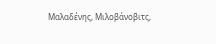Μαλαδένης, Μιλοβάνοβιτς,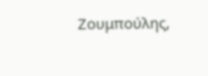Ζουμπούλης,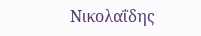Νικολαΐδης